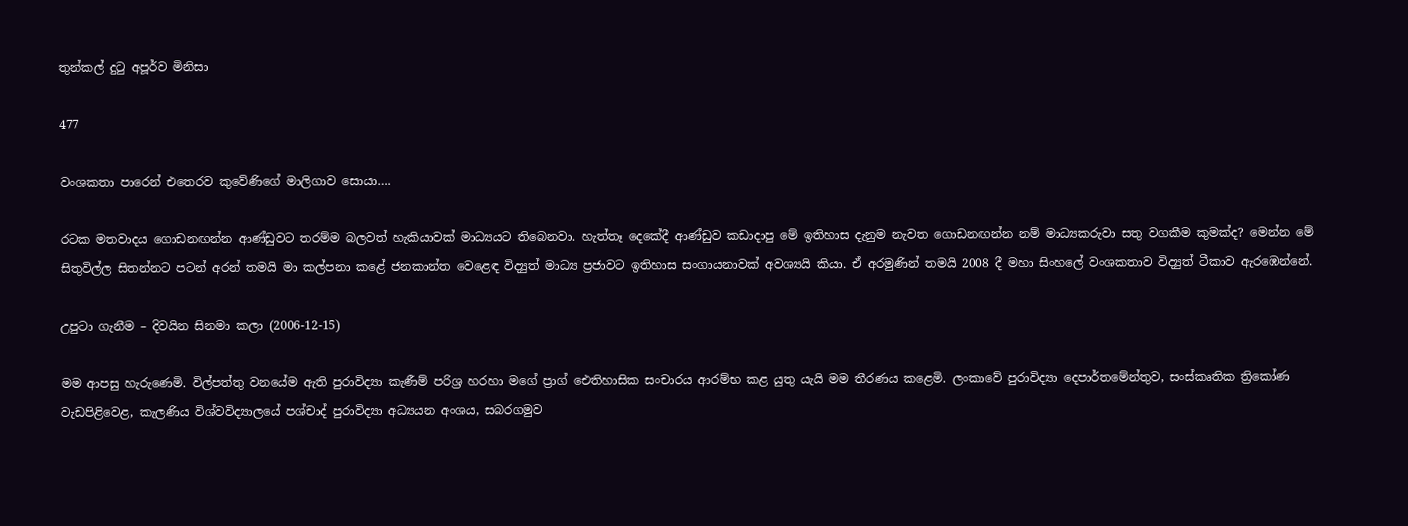තුන්කල් දුටු අපූර්ව මිනිසා

477

වංශකතා පාරෙන් එතෙරව කුවේණිගේ මාලිගාව සොයා….

රටක මතවාදය ගොඩනඟන්න ආණ්ඩුවට තරම්ම බලවත් හැකියාවක් මාධ්‍යයට තිබෙනවා. හැත්තෑ දෙකේදී ආණ්ඩුව කඩාදාපු මේ ඉතිහාස දැනුම නැවත ගොඩනඟන්න නම් මාධ්‍යකරුවා සතු වගකීම කුමක්ද? මෙන්න මේ සිතුවිල්ල සිතන්නට පටන් අරන් තමයි මා කල්පනා කළේ ජනකාන්ත වෙළෙඳ විද්‍යුත් මාධ්‍ය ප්‍රජාවට ඉතිහාස සංගායනාවක් අවශ්‍යයි කියා. ඒ අරමුණින් තමයි 2008 දී මහා සිංහලේ වංශකතාව විද්‍යුත් ටීකාව ඇරඹෙන්නේ.

උපුටා ගැනීම – දිවයින සිනමා කලා (2006-12-15)

මම ආපසු හැරුණෙමි. විල්පත්තු වනයේම ඇති පුරාවිද්‍යා කැණීම් පරිශ්‍ර හරහා මගේ ප්‍රාග් ඓතිහාසික සංචාරය ආරම්භ කළ යුතු යැයි මම තීරණය කළෙමි. ලංකාවේ පුරාවිද්‍යා දෙපාර්තමේන්තුව, සංස්කෘතික ත්‍රිකෝණ වැඩපිළිවෙළ, කැලණිය විශ්වවිද්‍යාලයේ පශ්චාද් පුරාවිද්‍යා අධ්‍යයන අංශය, සබරගමුව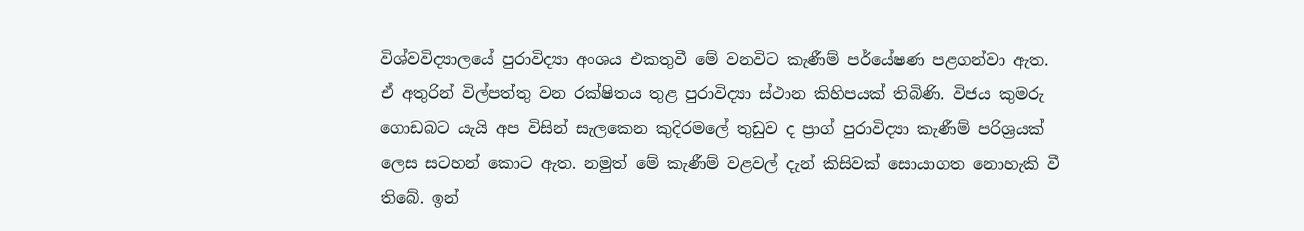විශ්වවිද්‍යාලයේ පුරාවිද්‍යා අංශය එකතුවී මේ වනවිට කැණීම් පර්යේෂණ පළගන්වා ඇත. ඒ අතුරින් විල්පත්තු වන රක්ෂිතය තුළ පුරාවිද්‍යා ස්ථාන කිහිපයක් තිබිණි. විජය කුමරු ගොඩබට යැයි අප විසින් සැලකෙන කුදිරමලේ තුඩුව ද ප්‍රාග් පුරාවිද්‍යා කැණීම් පරිශ්‍රයක් ලෙස සටහන් කොට ඇත. නමුත් මේ කැණීම් වළවල් දැන් කිසිවක් සොයාගත නොහැකි වී තිබේ. ඉන්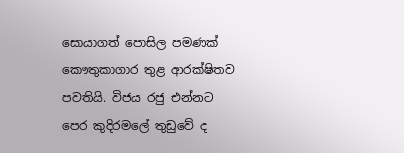සොයාගත් පොසිල පමණක් කෞතුකාගාර තුළ ආරක්ෂිතව පවතියි. විජය රජු එන්නට පෙර කුදිරමලේ තුඩුවේ ද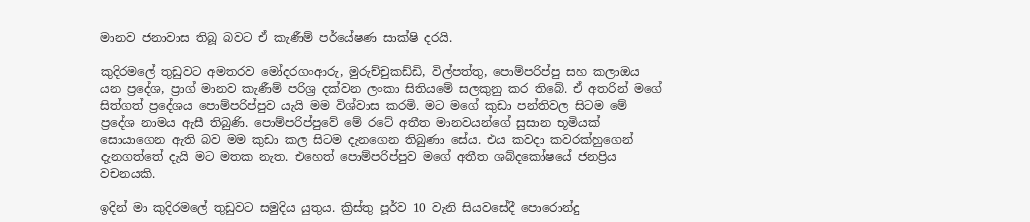මානව ජනාවාස තිබූ බවට ඒ කැණීම් පර්යේෂණ සාක්ෂි දරයි.

කුදිරමලේ තුඩුවට අමතරව මෝදරගංආරු, මුරුච්චුකඩ්ඩි, විල්පත්තු, පොම්පරිප්පු සහ කලාඔය යන ප්‍රදේශ, ප්‍රාග් මානව කැණීම් පරිශ්‍ර දක්වන ලංකා සිතියමේ සලකුනු කර තිබේ. ඒ අතරින් මගේ සිත්ගත් ප්‍රදේශය පොම්පරිප්පුව යැයි මම විශ්වාස කරමි. මට මගේ කුඩා පන්තිවල සිටම මේ ප්‍රදේශ නාමය ඇසී තිබුණි. පොම්පරිප්පුවේ මේ රටේ අතීත මානවයන්ගේ සුසාන භූමියක් සොයාගෙන ඇති බව මම කුඩා කල සිටම දැනගෙන තිබුණා සේය. එය කවදා කවරක්හුගෙන් දැනගත්තේ දැයි මට මතක නැත. එහෙත් පොම්පරිප්පුව මගේ අතීත ශබ්දකෝෂයේ ජනප්‍රිය වචනයකි.

ඉදින් මා කුදිරමලේ තුඩුවට සමුදිය යුතුය. ක්‍රිස්තු පූර්ව 10 වැනි සියවසේදී පොරොන්දු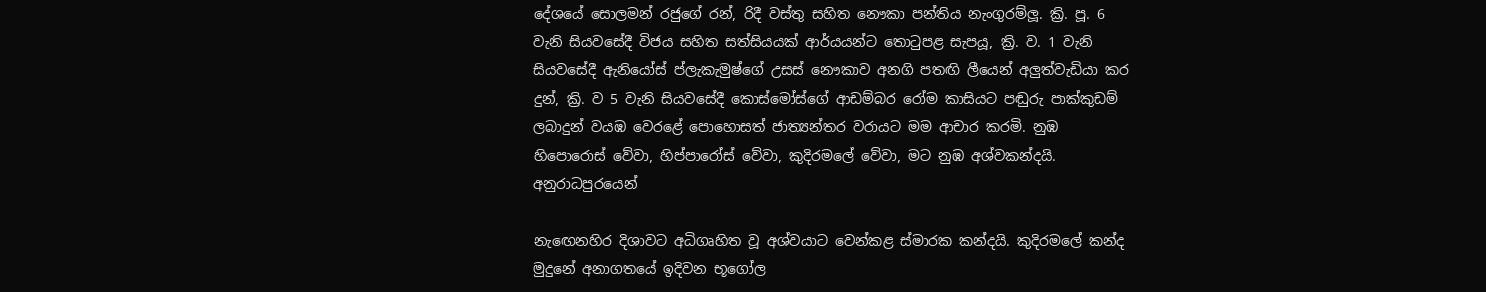දේශයේ සොලමන් රජුගේ රන්, රිදී වස්තු සහිත නෞකා පන්තිය නැංගුරම්ලූ. ක්‍රි. පූ. 6 වැනි සියවසේදී විජය සහිත සත්සියයක් ආර්යයන්ට තොටුපළ සැපයූ, ක්‍රි. ව. 1 වැනි සියවසේදී ඇනියෝස් ප්ලැකැමුෂ්ගේ උසස් නෞකාව අනගි පතඟි ලීයෙන් අලුත්වැඩියා කර දුන්, ක්‍රි. ව 5 වැනි සියවසේදී කොස්මෝස්ගේ ආඩම්බර රෝම කාසියට පඬුරු පාක්කුඩම් ලබාදුන් වයඹ වෙරළේ පොහොසත් ජාත්‍යන්තර වරායට මම ආචාර කරමි. නුඹ හිපොරොස් වේවා, හිප්පාරෝස් වේවා, කුදිරමලේ වේවා, මට නුඹ අශ්වකන්දයි. අනුරාධපුරයෙන්

නැඟෙනහිර දිශාවට අධිගෘහිත වූ අශ්වයාට වෙන්කළ ස්මාරක කන්දයි. කුදිරමලේ කන්ද මුදුනේ අනාගතයේ ඉදිවන භූගෝල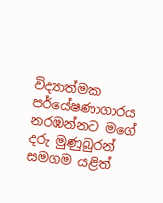විද්‍යාත්මක පර්යේෂණාගාරය නරඹන්නට මගේ දරු මුණුබුරන් සමගම යළිත්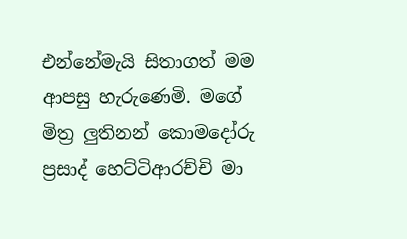එන්නේමැයි සිතාගත් මම ආපසු හැරුණෙමි. මගේ මිත්‍ර ලුතිනන් කොමදෝරු ප්‍රසාද් හෙට්ටිආරච්චි මා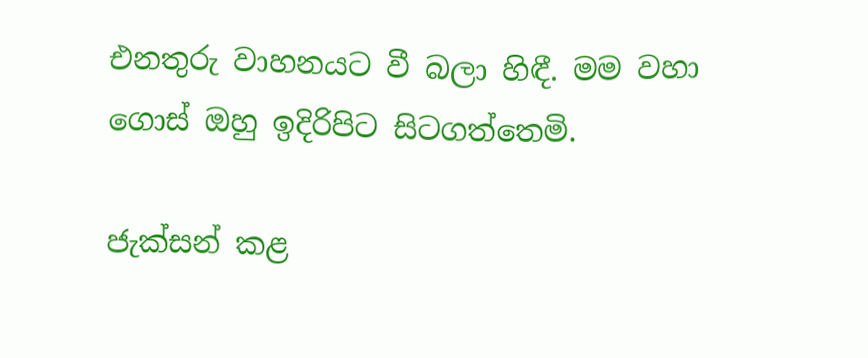එනතුරු වාහනයට වී බලා හිඳී. මම වහා ගොස් ඔහු ඉදිරිපිට සිටගත්තෙමි.

ජැක්සන් කළ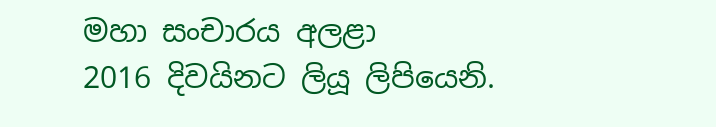මහා සංචාරය අලළා
2016 දිවයිනට ලියූ ලිපියෙනි.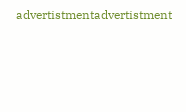advertistmentadvertistment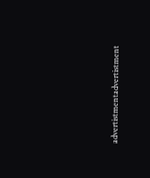advertistmentadvertistment